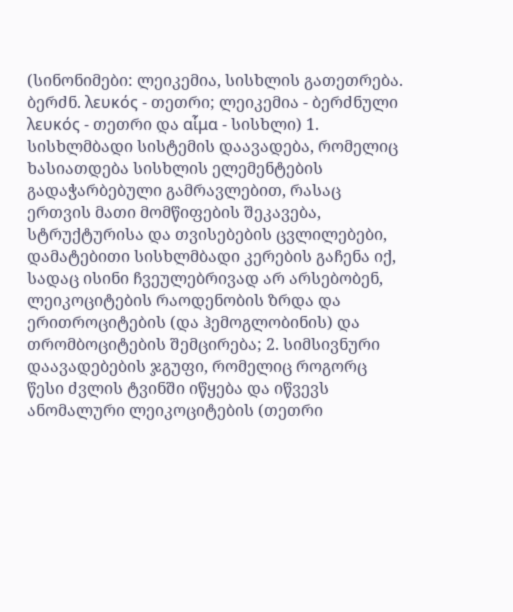(სინონიმები: ლეიკემია, სისხლის გათეთრება. ბერძნ. λευκός - თეთრი; ლეიკემია - ბერძნული λευκός - თეთრი და αἷμα - სისხლი) 1. სისხლმბადი სისტემის დაავადება, რომელიც ხასიათდება სისხლის ელემენტების გადაჭარბებული გამრავლებით, რასაც ერთვის მათი მომწიფების შეკავება, სტრუქტურისა და თვისებების ცვლილებები, დამატებითი სისხლმბადი კერების გაჩენა იქ, სადაც ისინი ჩვეულებრივად არ არსებობენ, ლეიკოციტების რაოდენობის ზრდა და ერითროციტების (და ჰემოგლობინის) და თრომბოციტების შემცირება; 2. სიმსივნური დაავადებების ჯგუფი, რომელიც როგორც წესი ძვლის ტვინში იწყება და იწვევს ანომალური ლეიკოციტების (თეთრი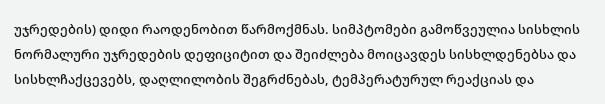უჯრედების) დიდი რაოდენობით წარმოქმნას. სიმპტომები გამოწვეულია სისხლის ნორმალური უჯრედების დეფიციტით და შეიძლება მოიცავდეს სისხლდენებსა და სისხლჩაქცევებს, დაღლილობის შეგრძნებას, ტემპერატურულ რეაქციას და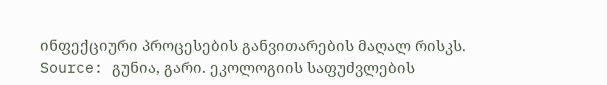ინფექციური პროცესების განვითარების მაღალ რისკს.
Source: გუნია, გარი. ეკოლოგიის საფუძვლების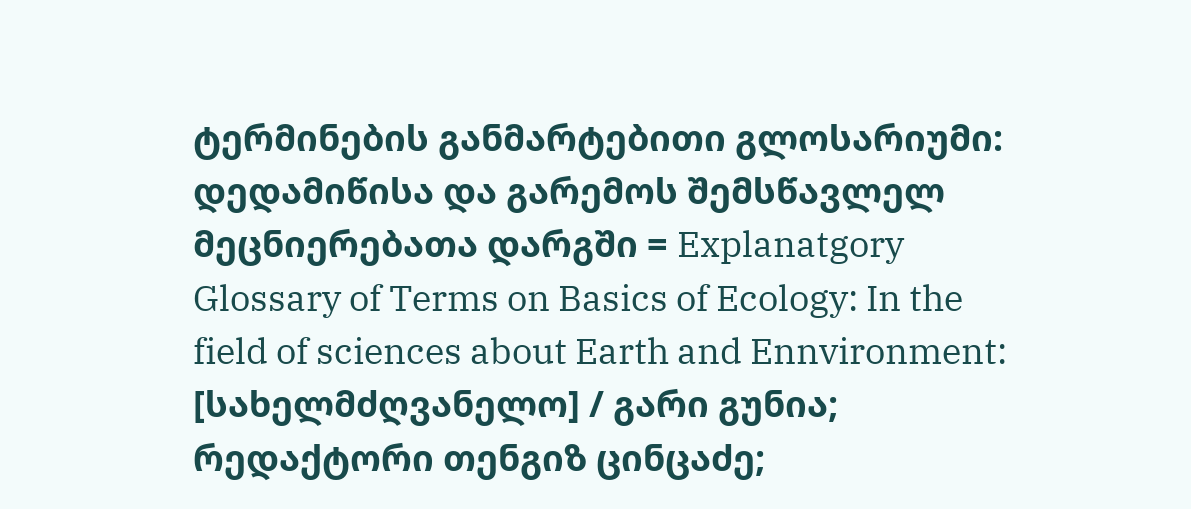ტერმინების განმარტებითი გლოსარიუმი: დედამიწისა და გარემოს შემსწავლელ მეცნიერებათა დარგში = Explanatgory Glossary of Terms on Basics of Ecology: In the field of sciences about Earth and Ennvironment: [სახელმძღვანელო] / გარი გუნია; რედაქტორი თენგიზ ცინცაძე;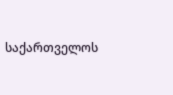საქართველოს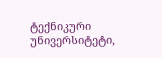ტექნიკური უნივერსიტეტი,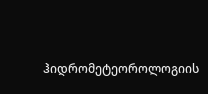ჰიდრომეტეოროლოგიის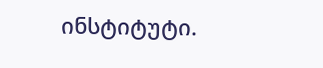ინსტიტუტი.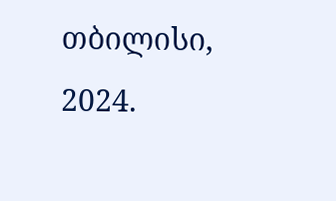თბილისი, 2024.